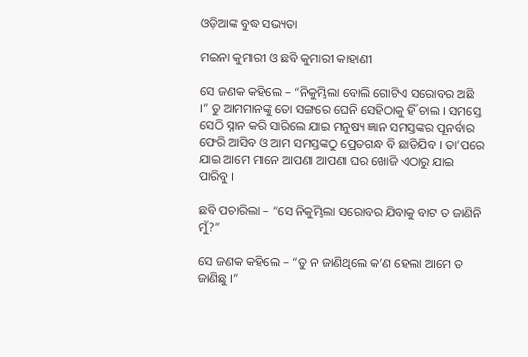ଓଡ଼ିଆଙ୍କ ବୁଦ୍ଧ ସଭ୍ୟତା

ମଇନା କୁମାରୀ ଓ ଛବି କୁମାରୀ କାହାଣୀ

ସେ ଜଣକ କହିଲେ – “ନିକୁମ୍ଭିଲା ବୋଲି ଗୋଟିଏ ସରୋବର ଅଛି ।” ତୁ ଆମମାନଙ୍କୁ ତୋ ସଙ୍ଗରେ ଘେନି ସେହିଠାକୁ ହିଁ ଚାଲ । ସମସ୍ତେ ସେଠି ସ୍ନାନ କରି ସାରିଲେ ଯାଇ ମନୁଷ୍ୟ ଜ୍ଞାନ ସମସ୍ତଙ୍କର ପୂନର୍ବାର ଫେରି ଆସିବ ଓ ଆମ ସମସ୍ତଙ୍କଠୁ ପ୍ରେତଗନ୍ଧ ବି ଛାଡିଯିବ । ତା’ପରେ ଯାଇ ଆମେ ମାନେ ଆପଣା ଆପଣା ଘର ଖୋଜି ଏଠାରୁ ଯାଇ ପାରିବୁ ।

ଛବି ପଚାରିଲା – “ସେ ନିକୁମ୍ଭିଲା ସରୋବର ଯିବାକୁ ବାଟ ତ ଜାଣିନି ମୁଁ?”

ସେ ଜଣକ କହିଲେ – “ତୁ ନ ଜାଣିଥିଲେ କ’ଣ ହେଲା ଆମେ ତ ଜାଣିଛୁ ।”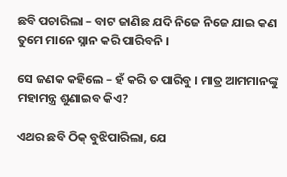ଛବି ପଚାରିଲା – ବାଟ ଜାଣିଛ ଯଦି ନିଜେ ନିଜେ ଯାଇ କଣ ତୁମେ ମାନେ ସ୍ନାନ କରି ପାରିବନି ।

ସେ ଜଣକ କହିଲେ – ହଁ କରି ତ ପାରିବୁ । ମାତ୍ର ଆମମାନଙ୍କୁ ମହାମନ୍ତ୍ର ଶୁଣାଇବ କିଏ?

ଏଥର ଛବି ଠିକ୍ ବୁଝିପାରିଲା, ଯେ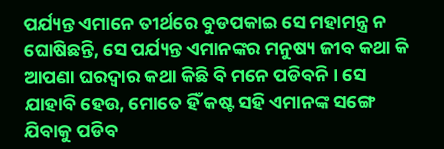ପର୍ଯ୍ୟନ୍ତ ଏମାନେ ତୀର୍ଥରେ ବୁଡପକାଇ ସେ ମହାମନ୍ତ୍ର ନ ଘୋଷିଛନ୍ତି, ସେ ପର୍ଯ୍ୟନ୍ତ ଏମାନଙ୍କର ମନୁଷ୍ୟ ଜୀବ କଥା କି ଆପଣା ଘରଦ୍ୱାର କଥା କିଛି ବି ମନେ ପଡିବନି । ସେ ଯାହାବି ହେଉ, ମୋତେ ହିଁ କଷ୍ଟ ସହି ଏମାନଙ୍କ ସଙ୍ଗେ ଯିବାକୁ ପଡିବ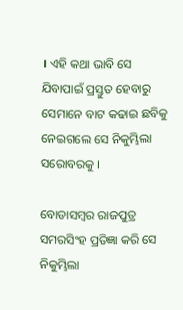। ଏହି କଥା ଭାବି ସେ ଯିବାପାଇଁ ପ୍ରସ୍ତୁତ ହେବାରୁ ସେମାନେ ବାଟ କଢାଇ ଛବିକୁ ନେଇଗଲେ ସେ ନିକୁମ୍ଭିଲା ସରୋବରକୁ ।

ବୋଡାସମ୍ବର ରାଜପୁତ୍ର ସମରସିଂହ ପ୍ରତିଜ୍ଞା କରି ସେ ନିକୁମ୍ଭିଲା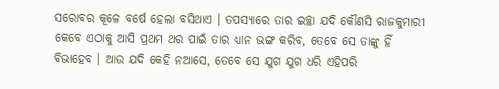ସରୋବର କୂଳେ ବର୍ଷେ ହେଲା ବସିଥାଏ । ତପସ୍ୟାରେ ତାର ଇଚ୍ଛା ଯଦି କୌଣସି ରାଜକୁମାରୀ କେବେ ଏଠାକୁ ଆସି ପ୍ରଥମ ଥର ପାଇଁ ତାର ଧ୍ୟାନ ଭଙ୍ଗ କରିବ, ତେବେ ସେ ତାଙ୍କୁ ହିଁ ବିଭାହେବ । ଆଉ ଯଦି କେହି ନଆସେ, ତେବେ ସେ ଯୁଗ ଯୁଗ ଧରି ଏହିପରି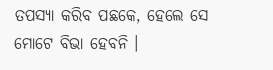ତପସ୍ୟା କରିବ ପଛକେ, ହେଲେ ସେ ମୋଟେ ବିଭା ହେବନି ।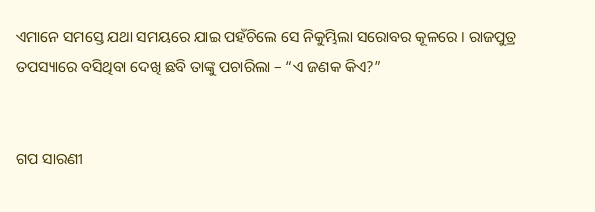ଏମାନେ ସମସ୍ତେ ଯଥା ସମୟରେ ଯାଇ ପହଁଚିଲେ ସେ ନିକୁମ୍ଭିଲା ସରୋବର କୂଳରେ । ରାଜପୁତ୍ର ତପସ୍ୟାରେ ବସିଥିବା ଦେଖି ଛବି ତାଙ୍କୁ ପଚାରିଲା – “ଏ ଜଣକ କିଏ?”


ଗପ ସାରଣୀ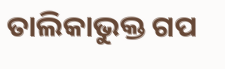ତାଲିକାଭୁକ୍ତ ଗପ